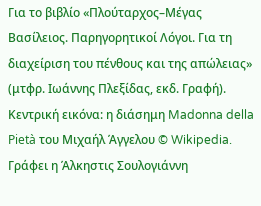Για το βιβλίο «Πλούταρχος–Μέγας Βασίλειος. Παρηγορητικοί Λόγοι. Για τη διαχείριση του πένθους και της απώλειας» (μτφρ. Ιωάννης Πλεξίδας, εκδ. Γραφή). Kεντρική εικόνα: η διάσημη Madonna della Pietà του Μιχαήλ Άγγελου © Wikipedia.
Γράφει η Άλκηστις Σουλογιάννη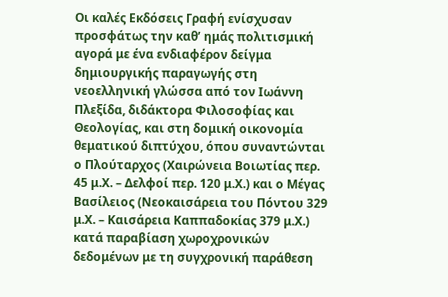Οι καλές Εκδόσεις Γραφή ενίσχυσαν προσφάτως την καθ’ ημάς πολιτισμική αγορά με ένα ενδιαφέρον δείγμα δημιουργικής παραγωγής στη νεοελληνική γλώσσα από τον Ιωάννη Πλεξίδα, διδάκτορα Φιλοσοφίας και Θεολογίας, και στη δομική οικονομία θεματικού διπτύχου, όπου συναντώνται ο Πλούταρχος (Χαιρώνεια Βοιωτίας περ. 45 μ.Χ. – Δελφοί περ. 120 μ.Χ.) και ο Μέγας Βασίλειος (Νεοκαισάρεια του Πόντου 329 μ.Χ. – Καισάρεια Καππαδοκίας 379 μ.Χ.) κατά παραβίαση χωροχρονικών δεδομένων με τη συγχρονική παράθεση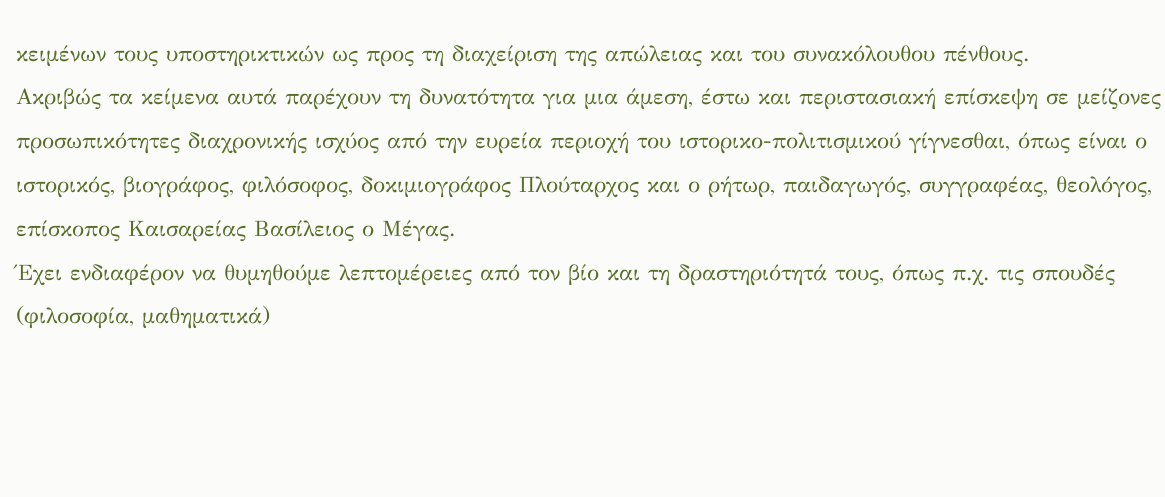κειμένων τους υποστηρικτικών ως προς τη διαχείριση της απώλειας και του συνακόλουθου πένθους.
Ακριβώς τα κείμενα αυτά παρέχουν τη δυνατότητα για μια άμεση, έστω και περιστασιακή επίσκεψη σε μείζονες προσωπικότητες διαχρονικής ισχύος από την ευρεία περιοχή του ιστορικο-πολιτισμικού γίγνεσθαι, όπως είναι ο ιστορικός, βιογράφος, φιλόσοφος, δοκιμιογράφος Πλούταρχος και ο ρήτωρ, παιδαγωγός, συγγραφέας, θεολόγος, επίσκοπος Καισαρείας Βασίλειος ο Μέγας.
Έχει ενδιαφέρον να θυμηθούμε λεπτομέρειες από τον βίο και τη δραστηριότητά τους, όπως π.χ. τις σπουδές (φιλοσοφία, μαθηματικά)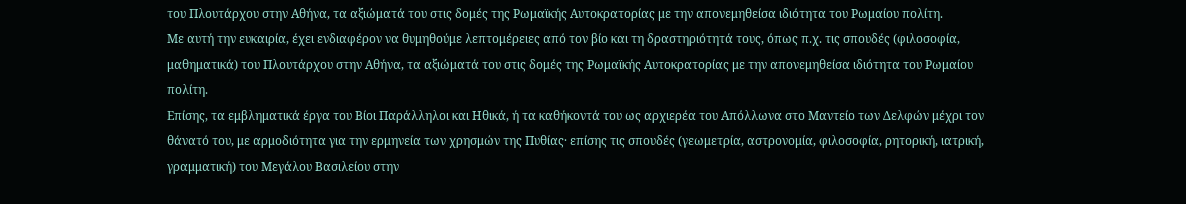του Πλουτάρχου στην Αθήνα, τα αξιώματά του στις δομές της Ρωμαϊκής Αυτοκρατορίας με την απονεμηθείσα ιδιότητα του Ρωμαίου πολίτη.
Με αυτή την ευκαιρία, έχει ενδιαφέρον να θυμηθούμε λεπτομέρειες από τον βίο και τη δραστηριότητά τους, όπως π.χ. τις σπουδές (φιλοσοφία, μαθηματικά) του Πλουτάρχου στην Αθήνα, τα αξιώματά του στις δομές της Ρωμαϊκής Αυτοκρατορίας με την απονεμηθείσα ιδιότητα του Ρωμαίου πολίτη.
Επίσης, τα εμβληματικά έργα του Βίοι Παράλληλοι και Ηθικά, ή τα καθήκοντά του ως αρχιερέα του Απόλλωνα στο Μαντείο των Δελφών μέχρι τον θάνατό του, με αρμοδιότητα για την ερμηνεία των χρησμών της Πυθίας· επίσης τις σπουδές (γεωμετρία, αστρονομία, φιλοσοφία, ρητορική, ιατρική, γραμματική) του Μεγάλου Βασιλείου στην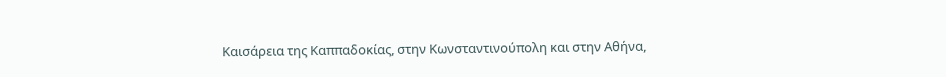Καισάρεια της Καππαδοκίας, στην Κωνσταντινούπολη και στην Αθήνα,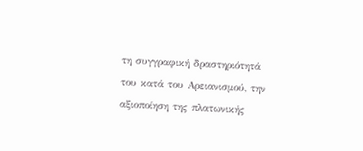τη συγγραφική δραστηριότητά του κατά του Αρειανισμού, την αξιοποίηση της πλατωνικής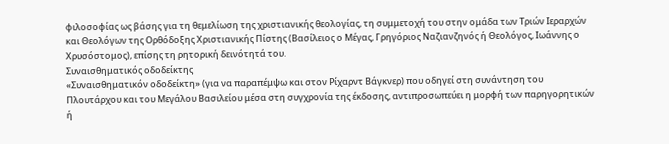φιλοσοφίας ως βάσης για τη θεμελίωση της χριστιανικής θεολογίας, τη συμμετοχή του στην ομάδα των Τριών Ιεραρχών και Θεολόγων της Ορθόδοξης Χριστιανικής Πίστης (Βασίλειος ο Μέγας, Γρηγόριος Ναζιανζηνός ή Θεολόγος, Ιωάννης ο Χρυσόστομος), επίσης τη ρητορική δεινότητά του.
Συναισθηματικός οδοδείκτης
«Συναισθηματικόν οδοδείκτη» (για να παραπέμψω και στον Ρίχαρντ Βάγκνερ) που οδηγεί στη συνάντηση του Πλουτάρχου και του Μεγάλου Βασιλείου μέσα στη συγχρονία της έκδοσης, αντιπροσωπεύει η μορφή των παρηγορητικών ή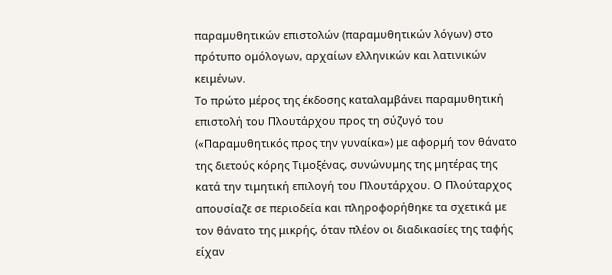παραμυθητικών επιστολών (παραμυθητικών λόγων) στο πρότυπο ομόλογων, αρχαίων ελληνικών και λατινικών κειμένων.
Το πρώτο μέρος της έκδοσης καταλαμβάνει παραμυθητική επιστολή του Πλουτάρχου προς τη σύζυγό του («Παραμυθητικός προς την γυναίκα») με αφορμή τον θάνατο της διετούς κόρης Τιμοξένας, συνώνυμης της μητέρας της κατά την τιμητική επιλογή του Πλουτάρχου. Ο Πλούταρχος απουσίαζε σε περιοδεία και πληροφορήθηκε τα σχετικά με τον θάνατο της μικρής, όταν πλέον οι διαδικασίες της ταφής είχαν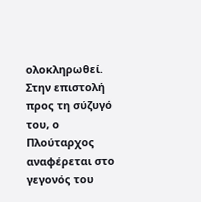ολοκληρωθεί.
Στην επιστολή προς τη σύζυγό του, ο Πλούταρχος αναφέρεται στο γεγονός του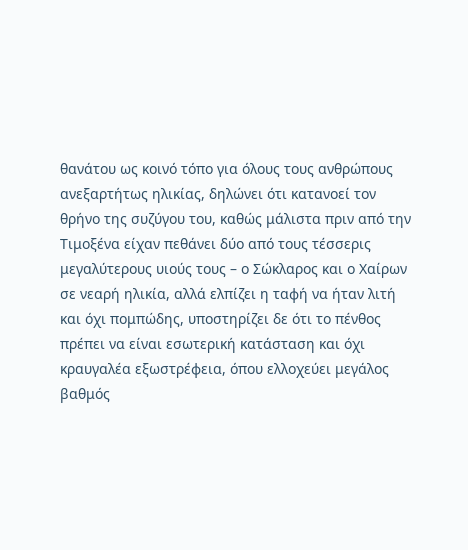θανάτου ως κοινό τόπο για όλους τους ανθρώπους ανεξαρτήτως ηλικίας, δηλώνει ότι κατανοεί τον θρήνο της συζύγου του, καθώς μάλιστα πριν από την Τιμοξένα είχαν πεθάνει δύο από τους τέσσερις μεγαλύτερους υιούς τους – ο Σώκλαρος και ο Χαίρων σε νεαρή ηλικία, αλλά ελπίζει η ταφή να ήταν λιτή και όχι πομπώδης, υποστηρίζει δε ότι το πένθος πρέπει να είναι εσωτερική κατάσταση και όχι κραυγαλέα εξωστρέφεια, όπου ελλοχεύει μεγάλος βαθμός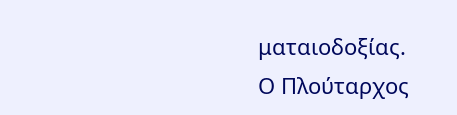ματαιοδοξίας.
Ο Πλούταρχος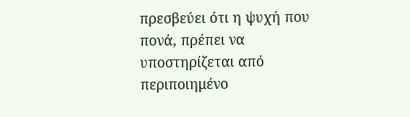πρεσβεύει ότι η ψυχή που πονά, πρέπει να υποστηρίζεται από περιποιημένο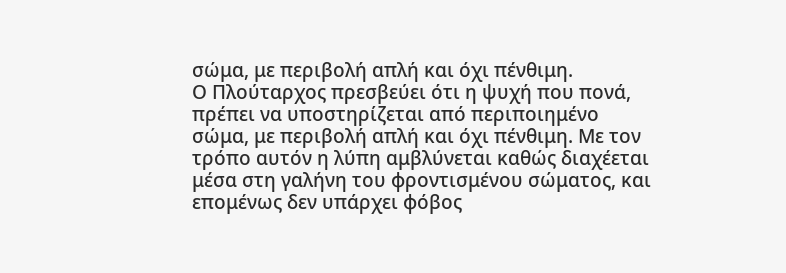σώμα, με περιβολή απλή και όχι πένθιμη.
Ο Πλούταρχος πρεσβεύει ότι η ψυχή που πονά, πρέπει να υποστηρίζεται από περιποιημένο σώμα, με περιβολή απλή και όχι πένθιμη. Με τον τρόπο αυτόν η λύπη αμβλύνεται καθώς διαχέεται μέσα στη γαλήνη του φροντισμένου σώματος, και επομένως δεν υπάρχει φόβος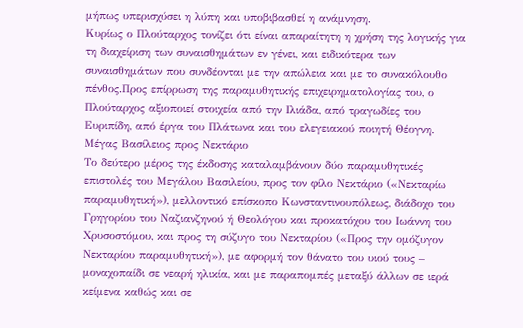μήπως υπερισχύσει η λύπη και υποβιβασθεί η ανάμνηση.
Κυρίως ο Πλούταρχος τονίζει ότι είναι απαραίτητη η χρήση της λογικής για τη διαχείριση των συναισθημάτων εν γένει, και ειδικότερα των συναισθημάτων που συνδέονται με την απώλεια και με το συνακόλουθο πένθος.Προς επίρρωση της παραμυθητικής επιχειρηματολογίας του, ο Πλούταρχος αξιοποιεί στοιχεία από την Ιλιάδα, από τραγωδίες του Ευριπίδη, από έργα του Πλάτωνα και του ελεγειακού ποιητή Θέογνη.
Μέγας Βασίλειος προς Νεκτάριο
Το δεύτερο μέρος της έκδοσης καταλαμβάνουν δύο παραμυθητικές επιστολές του Μεγάλου Βασιλείου, προς τον φίλο Νεκτάριο («Νεκταρίω παραμυθητική»), μελλοντικό επίσκοπο Κωνσταντινουπόλεως, διάδοχο του Γρηγορίου του Ναζιανζηνού ή Θεολόγου και προκατόχου του Ιωάννη του Χρυσοστόμου, και προς τη σύζυγο του Νεκταρίου («Προς την ομόζυγον Νεκταρίου παραμυθητική»), με αφορμή τον θάνατο του υιού τους – μοναχοπαίδι σε νεαρή ηλικία, και με παραπομπές μεταξύ άλλων σε ιερά κείμενα καθώς και σε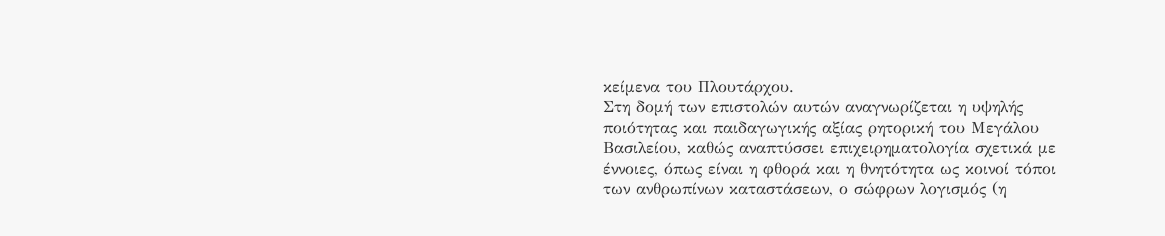κείμενα του Πλουτάρχου.
Στη δομή των επιστολών αυτών αναγνωρίζεται η υψηλής ποιότητας και παιδαγωγικής αξίας ρητορική του Μεγάλου Βασιλείου, καθώς αναπτύσσει επιχειρηματολογία σχετικά με έννοιες, όπως είναι η φθορά και η θνητότητα ως κοινοί τόποι των ανθρωπίνων καταστάσεων, ο σώφρων λογισμός (η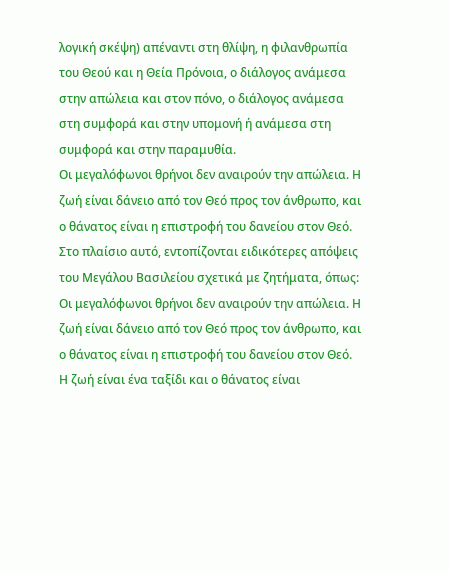λογική σκέψη) απέναντι στη θλίψη, η φιλανθρωπία του Θεού και η Θεία Πρόνοια, ο διάλογος ανάμεσα στην απώλεια και στον πόνο, ο διάλογος ανάμεσα στη συμφορά και στην υπομονή ή ανάμεσα στη συμφορά και στην παραμυθία.
Οι μεγαλόφωνοι θρήνοι δεν αναιρούν την απώλεια. Η ζωή είναι δάνειο από τον Θεό προς τον άνθρωπο, και ο θάνατος είναι η επιστροφή του δανείου στον Θεό.
Στο πλαίσιο αυτό, εντοπίζονται ειδικότερες απόψεις του Μεγάλου Βασιλείου σχετικά με ζητήματα, όπως: Οι μεγαλόφωνοι θρήνοι δεν αναιρούν την απώλεια. Η ζωή είναι δάνειο από τον Θεό προς τον άνθρωπο, και ο θάνατος είναι η επιστροφή του δανείου στον Θεό. Η ζωή είναι ένα ταξίδι και ο θάνατος είναι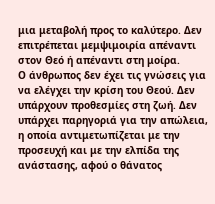μια μεταβολή προς το καλύτερο. Δεν επιτρέπεται μεμψιμοιρία απέναντι στον Θεό ή απέναντι στη μοίρα.
Ο άνθρωπος δεν έχει τις γνώσεις για να ελέγχει την κρίση του Θεού. Δεν υπάρχουν προθεσμίες στη ζωή. Δεν υπάρχει παρηγοριά για την απώλεια, η οποία αντιμετωπίζεται με την προσευχή και με την ελπίδα της ανάστασης, αφού ο θάνατος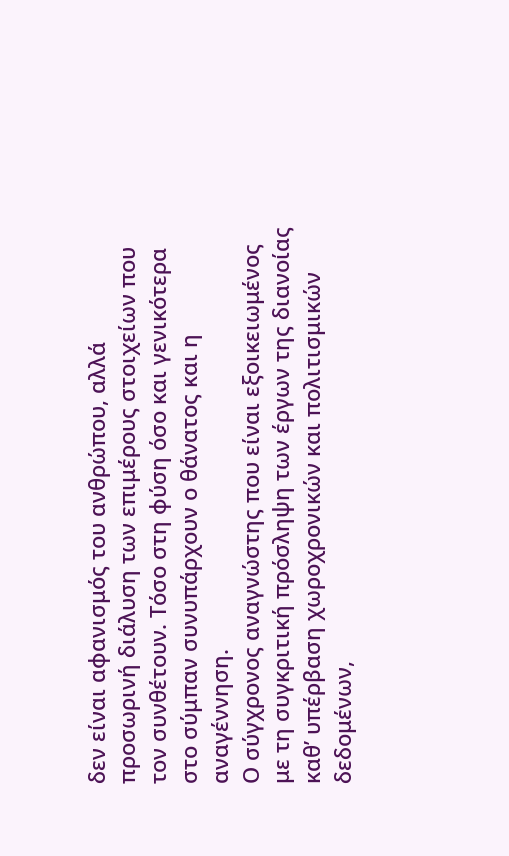δεν είναι αφανισμός του ανθρώπου, αλλά προσωρινή διάλυση των επιμέρους στοιχείων που τον συνθέτουν. Τόσο στη φύση όσο και γενικότερα στο σύμπαν συνυπάρχουν ο θάνατος και η αναγέννηση.
Ο σύγχρονος αναγνώστης που είναι εξοικειωμένος με τη συγκριτική πρόσληψη των έργων της διανοίας καθ’ υπέρβαση χωροχρονικών και πολιτισμικών δεδομένων,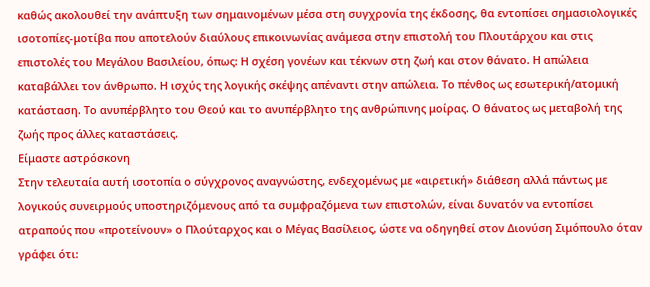καθώς ακολουθεί την ανάπτυξη των σημαινομένων μέσα στη συγχρονία της έκδοσης, θα εντοπίσει σημασιολογικές ισοτοπίες-μοτίβα που αποτελούν διαύλους επικοινωνίας ανάμεσα στην επιστολή του Πλουτάρχου και στις επιστολές του Μεγάλου Βασιλείου, όπως: Η σχέση γονέων και τέκνων στη ζωή και στον θάνατο. Η απώλεια καταβάλλει τον άνθρωπο. Η ισχύς της λογικής σκέψης απέναντι στην απώλεια. Το πένθος ως εσωτερική/ατομική κατάσταση. Το ανυπέρβλητο του Θεού και το ανυπέρβλητο της ανθρώπινης μοίρας. Ο θάνατος ως μεταβολή της ζωής προς άλλες καταστάσεις.
Είμαστε αστρόσκονη
Στην τελευταία αυτή ισοτοπία ο σύγχρονος αναγνώστης, ενδεχομένως με «αιρετική» διάθεση αλλά πάντως με λογικούς συνειρμούς υποστηριζόμενους από τα συμφραζόμενα των επιστολών, είναι δυνατόν να εντοπίσει ατραπούς που «προτείνουν» ο Πλούταρχος και ο Μέγας Βασίλειος, ώστε να οδηγηθεί στον Διονύση Σιμόπουλο όταν γράφει ότι: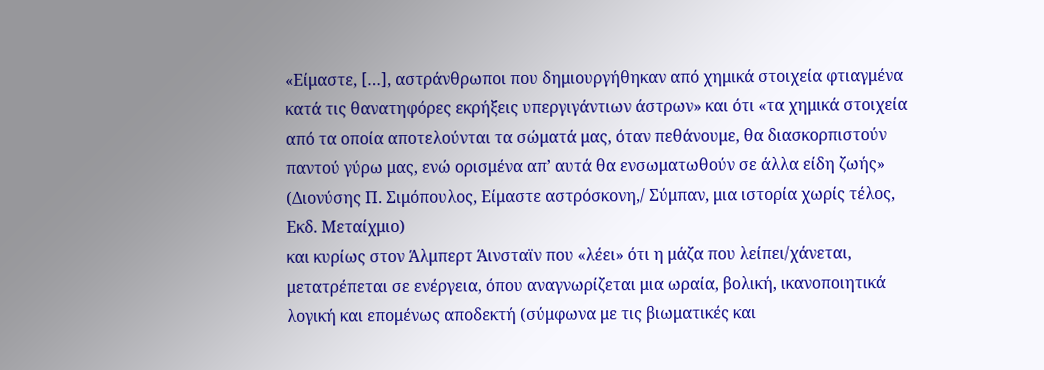«Είμαστε, […], αστράνθρωποι που δημιουργήθηκαν από χημικά στοιχεία φτιαγμένα κατά τις θανατηφόρες εκρήξεις υπεργιγάντιων άστρων» και ότι «τα χημικά στοιχεία από τα οποία αποτελούνται τα σώματά μας, όταν πεθάνουμε, θα διασκορπιστούν παντού γύρω μας, ενώ ορισμένα απ’ αυτά θα ενσωματωθούν σε άλλα είδη ζωής» (Διονύσης Π. Σιμόπουλος, Είμαστε αστρόσκονη,/ Σύμπαν, μια ιστορία χωρίς τέλος, Εκδ. Μεταίχμιο)
και κυρίως στον Άλμπερτ Άινσταϊν που «λέει» ότι η μάζα που λείπει/χάνεται, μετατρέπεται σε ενέργεια, όπου αναγνωρίζεται μια ωραία, βολική, ικανοποιητικά λογική και επομένως αποδεκτή (σύμφωνα με τις βιωματικές και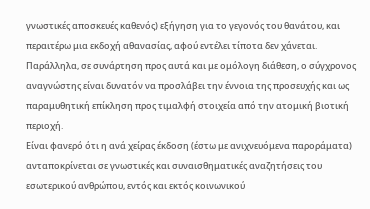γνωστικές αποσκευές καθενός) εξήγηση για το γεγονός του θανάτου, και περαιτέρω μια εκδοχή αθανασίας, αφού εντέλει τίποτα δεν χάνεται.
Παράλληλα, σε συνάρτηση προς αυτά και με ομόλογη διάθεση, ο σύγχρονος αναγνώστης είναι δυνατόν να προσλάβει την έννοια της προσευχής και ως παραμυθητική επίκληση προς τιμαλφή στοιχεία από την ατομική βιοτική περιοχή.
Είναι φανερό ότι η ανά χείρας έκδοση (έστω με ανιχνευόμενα παροράματα) ανταποκρίνεται σε γνωστικές και συναισθηματικές αναζητήσεις του εσωτερικού ανθρώπου, εντός και εκτός κοινωνικού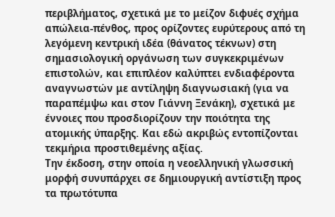περιβλήματος, σχετικά με το μείζον διφυές σχήμα απώλεια-πένθος, προς ορίζοντες ευρύτερους από τη λεγόμενη κεντρική ιδέα (θάνατος τέκνων) στη σημασιολογική οργάνωση των συγκεκριμένων επιστολών, και επιπλέον καλύπτει ενδιαφέροντα αναγνωστών με αντίληψη διαγνωσιακή (για να παραπέμψω και στον Γιάννη Ξενάκη), σχετικά με έννοιες που προσδιορίζουν την ποιότητα της ατομικής ύπαρξης. Και εδώ ακριβώς εντοπίζονται τεκμήρια προστιθεμένης αξίας.
Την έκδοση, στην οποία η νεοελληνική γλωσσική μορφή συνυπάρχει σε δημιουργική αντίστιξη προς τα πρωτότυπα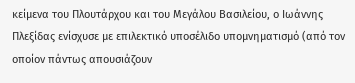κείμενα του Πλουτάρχου και του Μεγάλου Βασιλείου, ο Ιωάννης Πλεξίδας ενίσχυσε με επιλεκτικό υποσέλιδο υπομνηματισμό (από τον οποίον πάντως απουσιάζουν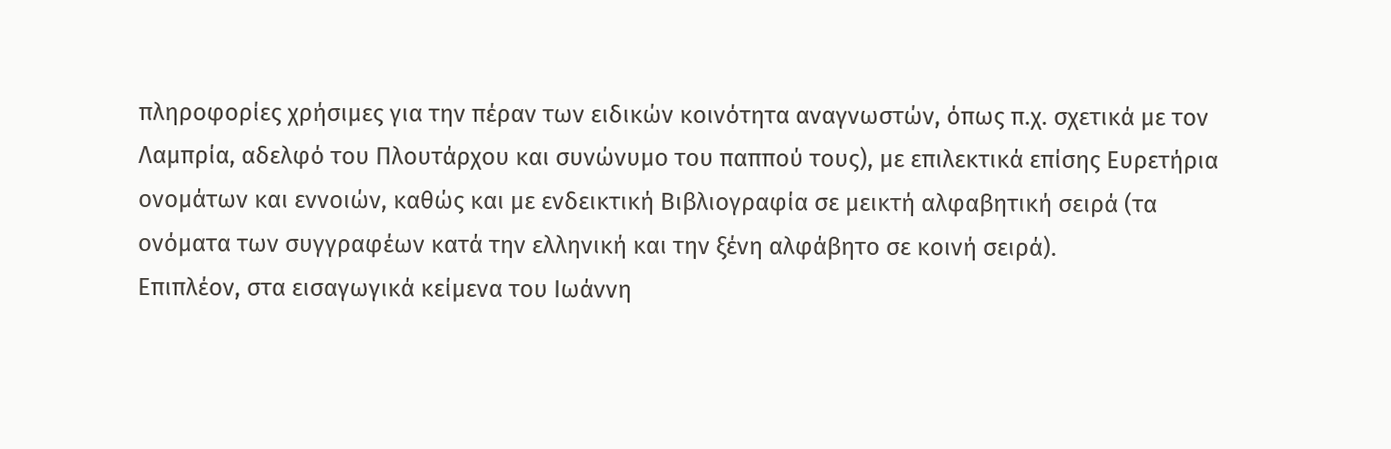πληροφορίες χρήσιμες για την πέραν των ειδικών κοινότητα αναγνωστών, όπως π.χ. σχετικά με τον Λαμπρία, αδελφό του Πλουτάρχου και συνώνυμο του παππού τους), με επιλεκτικά επίσης Ευρετήρια ονομάτων και εννοιών, καθώς και με ενδεικτική Βιβλιογραφία σε μεικτή αλφαβητική σειρά (τα ονόματα των συγγραφέων κατά την ελληνική και την ξένη αλφάβητο σε κοινή σειρά).
Επιπλέον, στα εισαγωγικά κείμενα του Ιωάννη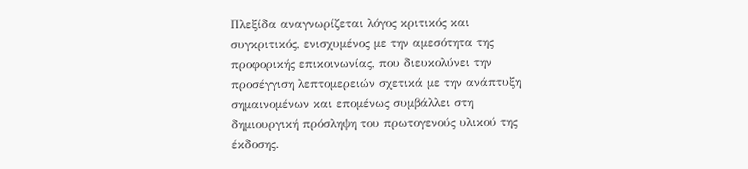Πλεξίδα αναγνωρίζεται λόγος κριτικός και συγκριτικός, ενισχυμένος με την αμεσότητα της προφορικής επικοινωνίας, που διευκολύνει την προσέγγιση λεπτομερειών σχετικά με την ανάπτυξη σημαινομένων και επομένως συμβάλλει στη δημιουργική πρόσληψη του πρωτογενούς υλικού της έκδοσης.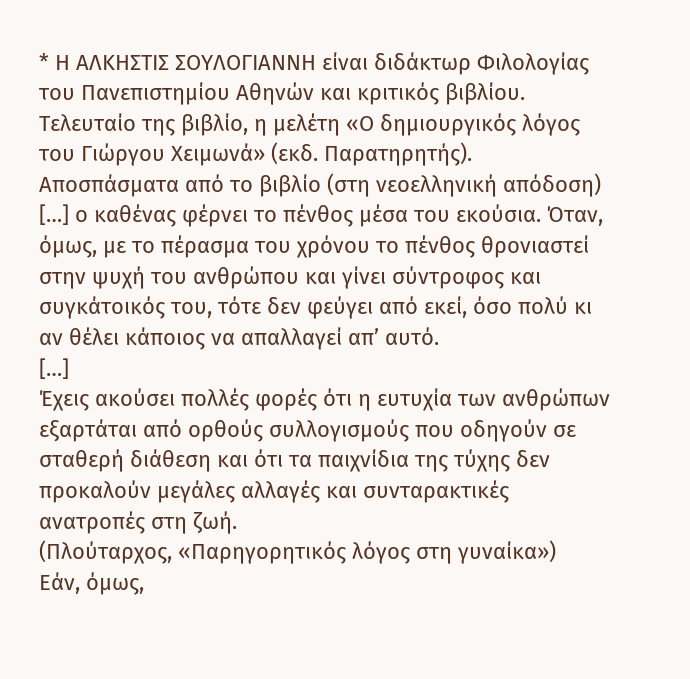* Η ΑΛΚΗΣΤΙΣ ΣΟΥΛΟΓΙΑΝΝΗ είναι διδάκτωρ Φιλολογίας του Πανεπιστημίου Αθηνών και κριτικός βιβλίου. Τελευταίο της βιβλίο, η μελέτη «Ο δημιουργικός λόγος του Γιώργου Χειμωνά» (εκδ. Παρατηρητής).
Αποσπάσματα από το βιβλίο (στη νεοελληνική απόδοση)
[…] ο καθένας φέρνει το πένθος μέσα του εκούσια. Όταν, όμως, με το πέρασμα του χρόνου το πένθος θρονιαστεί στην ψυχή του ανθρώπου και γίνει σύντροφος και συγκάτοικός του, τότε δεν φεύγει από εκεί, όσο πολύ κι αν θέλει κάποιος να απαλλαγεί απ’ αυτό.
[…]
Έχεις ακούσει πολλές φορές ότι η ευτυχία των ανθρώπων εξαρτάται από ορθούς συλλογισμούς που οδηγούν σε σταθερή διάθεση και ότι τα παιχνίδια της τύχης δεν προκαλούν μεγάλες αλλαγές και συνταρακτικές ανατροπές στη ζωή.
(Πλούταρχος, «Παρηγορητικός λόγος στη γυναίκα»)
Εάν, όμως,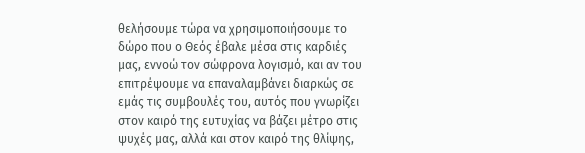θελήσουμε τώρα να χρησιμοποιήσουμε το δώρο που ο Θεός έβαλε μέσα στις καρδιές μας, εννοώ τον σώφρονα λογισμό, και αν του επιτρέψουμε να επαναλαμβάνει διαρκώς σε εμάς τις συμβουλές του, αυτός που γνωρίζει στον καιρό της ευτυχίας να βάζει μέτρο στις ψυχές μας, αλλά και στον καιρό της θλίψης,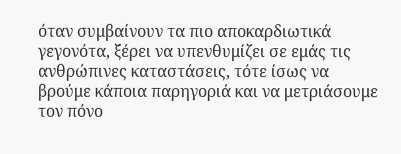όταν συμβαίνουν τα πιο αποκαρδιωτικά γεγονότα, ξέρει να υπενθυμίζει σε εμάς τις ανθρώπινες καταστάσεις, τότε ίσως να βρούμε κάποια παρηγοριά και να μετριάσουμε τον πόνο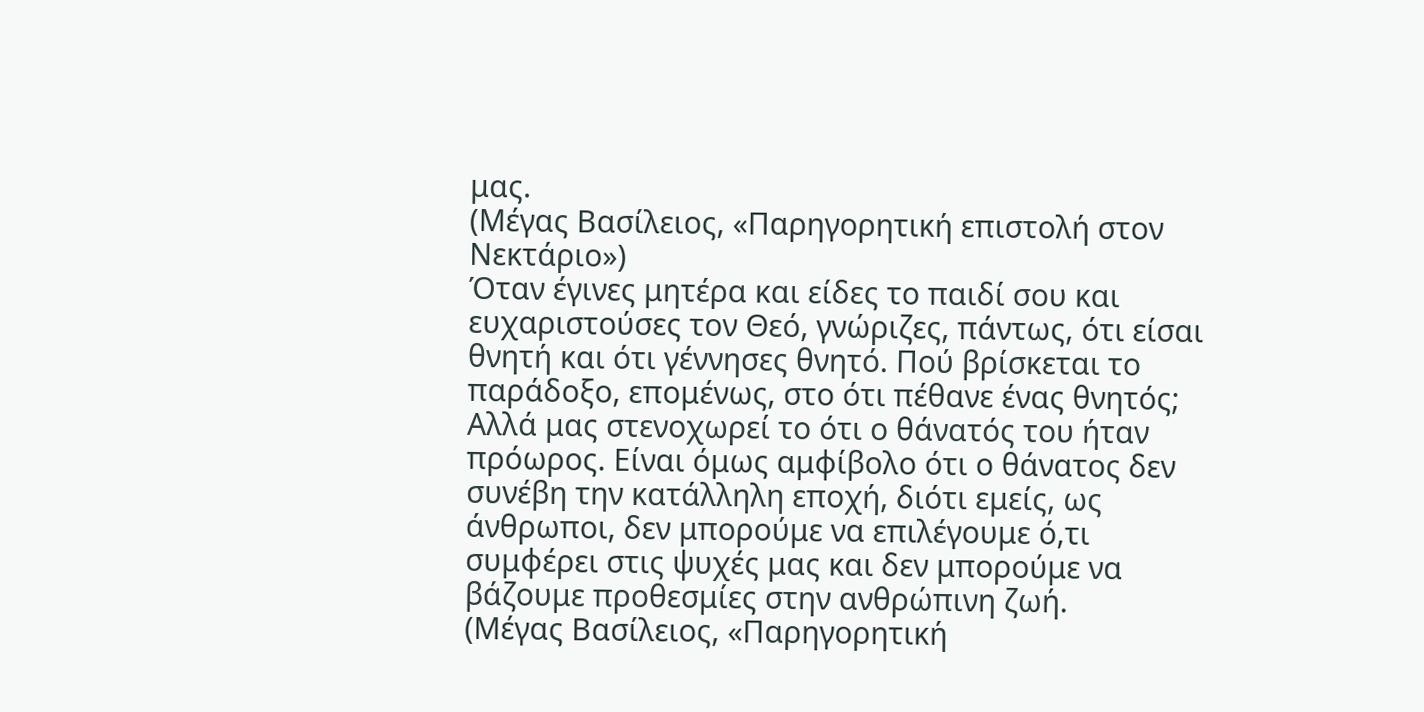μας.
(Μέγας Βασίλειος, «Παρηγορητική επιστολή στον Νεκτάριο»)
Όταν έγινες μητέρα και είδες το παιδί σου και ευχαριστούσες τον Θεό, γνώριζες, πάντως, ότι είσαι θνητή και ότι γέννησες θνητό. Πού βρίσκεται το παράδοξο, επομένως, στο ότι πέθανε ένας θνητός; Αλλά μας στενοχωρεί το ότι ο θάνατός του ήταν πρόωρος. Είναι όμως αμφίβολο ότι ο θάνατος δεν συνέβη την κατάλληλη εποχή, διότι εμείς, ως άνθρωποι, δεν μπορούμε να επιλέγουμε ό,τι συμφέρει στις ψυχές μας και δεν μπορούμε να βάζουμε προθεσμίες στην ανθρώπινη ζωή.
(Μέγας Βασίλειος, «Παρηγορητική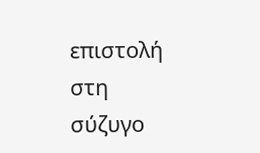επιστολή στη σύζυγο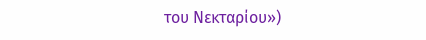του Νεκταρίου»)